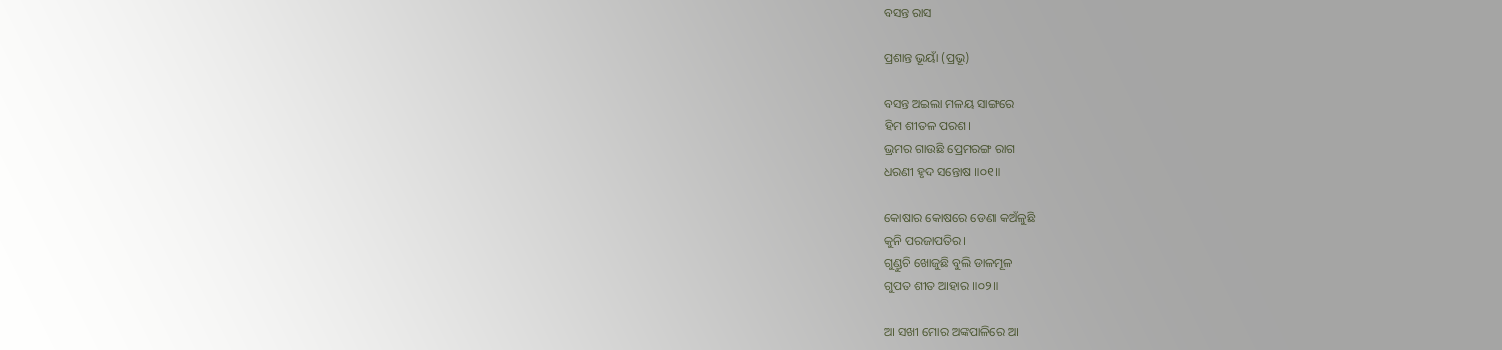ବସନ୍ତ ରାସ

ପ୍ରଶାନ୍ତ ଭୂୟାଁ (ପ୍ରଭୂ)

ବସନ୍ତ ଅଇଲା ମଳୟ ସାଙ୍ଗରେ
ହିମ ଶୀତଳ ପରଶ।
ଭ୍ରମର ଗାଉଛି ପ୍ରେମରଙ୍ଗ ରାଗ
ଧରଣୀ ହୃଦ ସନ୍ତୋଷ ॥୦୧॥

କୋଷାର କୋଷରେ ଡେଣା କଅଁଳୁଛି
କୁନି ପରଜାପତିର।
ଗୁଣ୍ଡୁଚି ଖୋଜୁଛି ବୁଲି ଡାଳମୂଳ
ଗୁପତ ଶୀତ ଆହାର ॥୦୨॥

ଆ ସଖୀ ମୋର ଅଙ୍କପାଳିରେ ଆ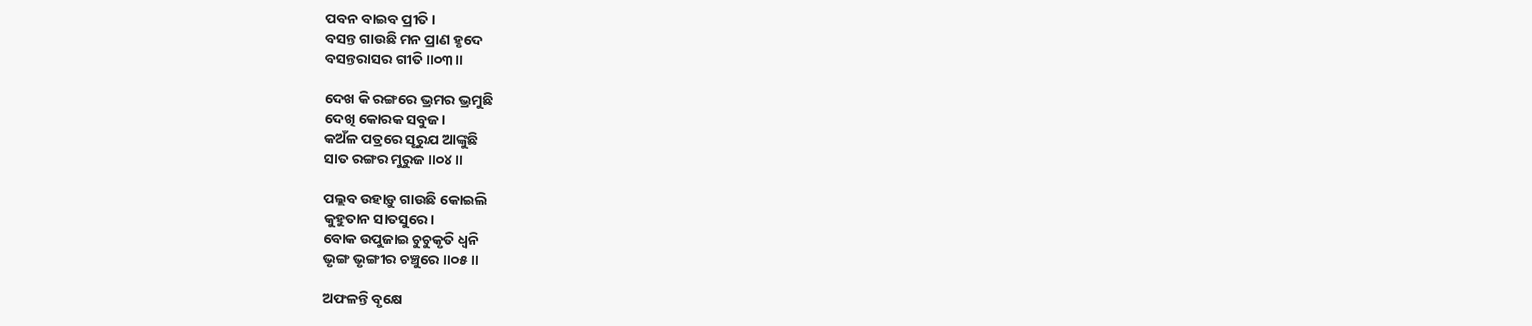ପବନ ବାଇବ ପ୍ରୀତି।
ବସନ୍ତ ଗାଉଛି ମନ ପ୍ରାଣ ହୃଦେ
ବସନ୍ତରାସର ଗୀତି ॥୦୩॥

ଦେଖ କି ରଙ୍ଗରେ ଭ୍ରମର ଭ୍ରମୁଛି
ଦେଖି କୋରକ ସବୁଜ।
କଅଁଳ ପତ୍ରରେ ସୂରୁଯ ଆଙ୍କୁଛି
ସାତ ରଙ୍ଗର ମୁରୁଜ ॥୦୪॥

ପଲ୍ଲବ ଉହାଡ଼ୁ ଗାଉଛି କୋଇଲି
କୁହୁତାନ ସାତସୁରେ।
ବୋକ ଉପୁଜାଇ ଚୁଚୁକୃତି ଧ୍ୱନି
ଭୃଙ୍ଗ ଭୃଙ୍ଗୀର ଚଞ୍ଚୁରେ ॥୦୫॥

ଅଫଳନ୍ତି ବୃକ୍ଷେ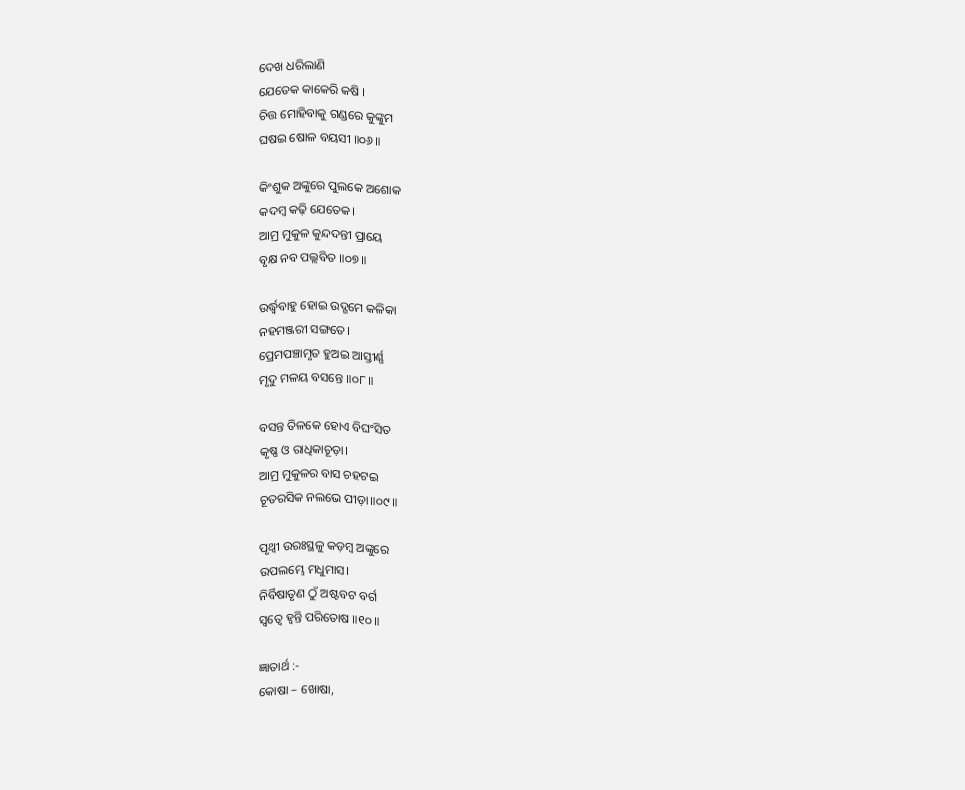ଦେଖ ଧରିଲାଣି
ଯେତେକ କାକେରି କଷି ।
ଚିତ୍ତ ମୋହିବାକୁ ଗଣ୍ଡରେ କୁଙ୍କୁମ
ଘଷଇ ଷୋଳ ବୟସୀ ॥୦୬॥

କିଂଶୁକ ଅଙ୍କୁରେ ପୁଲକେ ଅଶୋକ
କଦମ୍ବ କଢ଼ି ଯେତେକ।
ଆମ୍ର ମୁକୁଳ କୁନ୍ଦଦନ୍ତୀ ପ୍ରାୟେ
ବୃକ୍ଷ ନବ ପଲ୍ଲବିତ ॥୦୭॥

ଉର୍ଦ୍ଧ୍ୱବାହୁ ହୋଇ ଉଦ୍ଗମେ କଳିକା
ନହମଞ୍ଜରୀ ସଙ୍ଗତେ।
ପ୍ରେମପଞ୍ଚାମୃତ ହୁଅଇ ଆସ୍ତୀର୍ଣ୍ଣ
ମୃଦୁ ମଳୟ ବସନ୍ତେ ॥୦୮॥

ବସନ୍ତ ତିଳକେ ହୋଏ ବିଘଂସିତ
କୃଷ୍ଣ ଓ ରାଧିକାଚୂଡ଼ା।
ଆମ୍ର ମୁକୁଳର ବାସ ଚହଟଇ
ଚୂତରସିକ ନଲଭେ ପୀଡ଼ା॥୦୯॥

ପୃଥ୍ବୀ ଉରଃସ୍ଥଳୁ କଡ଼ମ୍ବ ଅଙ୍କୁରେ
ଉପଲମ୍ଭେ ମଧୁମାସ।
ନିର୍ବିଷାତୃଣ ଠୁଁ ଅଷ୍ଟବଟ ବର୍ଗ
ସ୍ୱତ୍ୱେ ହ୍ବନ୍ତି ପରିତୋଷ ॥୧୦॥

ଜ୍ଞାତାର୍ଥ :-
କୋଷା – ଖୋଷା,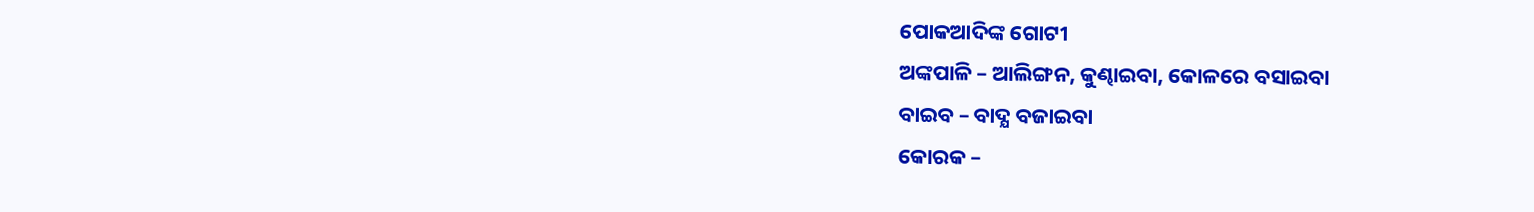ପୋକଆଦିଙ୍କ ଗୋଟୀ
ଅଙ୍କପାଳି – ଆଲିଙ୍ଗନ, କୁଣ୍ଢାଇବା, କୋଳରେ ବସାଇବା
ବାଇବ – ବାଦ୍ଯ ବଜାଇବା
କୋରକ –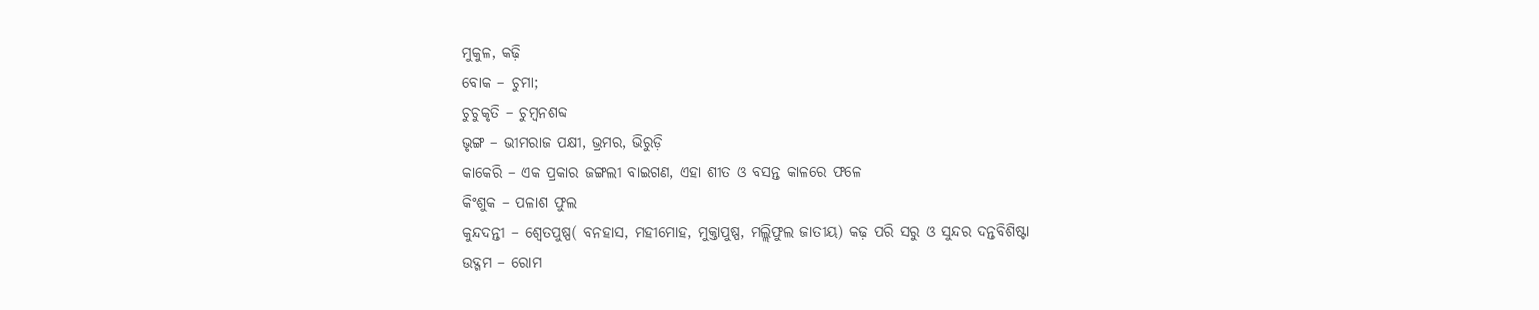ମୁକୁଳ, କଢ଼ି
ବୋକ – ଚୁମା;
ଚୁଚୁକୃତି – ଚୁମ୍ବନଶବ୍ଦ
ଭୃଙ୍ଗ – ଭୀମରାଜ ପକ୍ଷୀ, ଭ୍ରମର, ଭିରୁଡ଼ି
କାକେରି – ଏକ ପ୍ରକାର ଜଙ୍ଗଲୀ ବାଇଗଣ, ଏହା ଶୀତ ଓ ବସନ୍ତ କାଳରେ ଫଳେ
କିଂଶୁକ – ପଳାଶ ଫୁଲ
କୁନ୍ଦଦନ୍ତୀ – ଶ୍ୱେତପୁଷ୍ପ( ବନହାସ, ମହୀମୋହ, ମୁକ୍ତାପୁଷ୍ପ, ମଲ୍ଲିଫୁଲ ଜାତୀୟ) କଢ଼ ପରି ସରୁ ଓ ସୁନ୍ଦର ଦନ୍ତବିଶିଷ୍ଟା
ଉଦ୍ଗମ – ରୋମ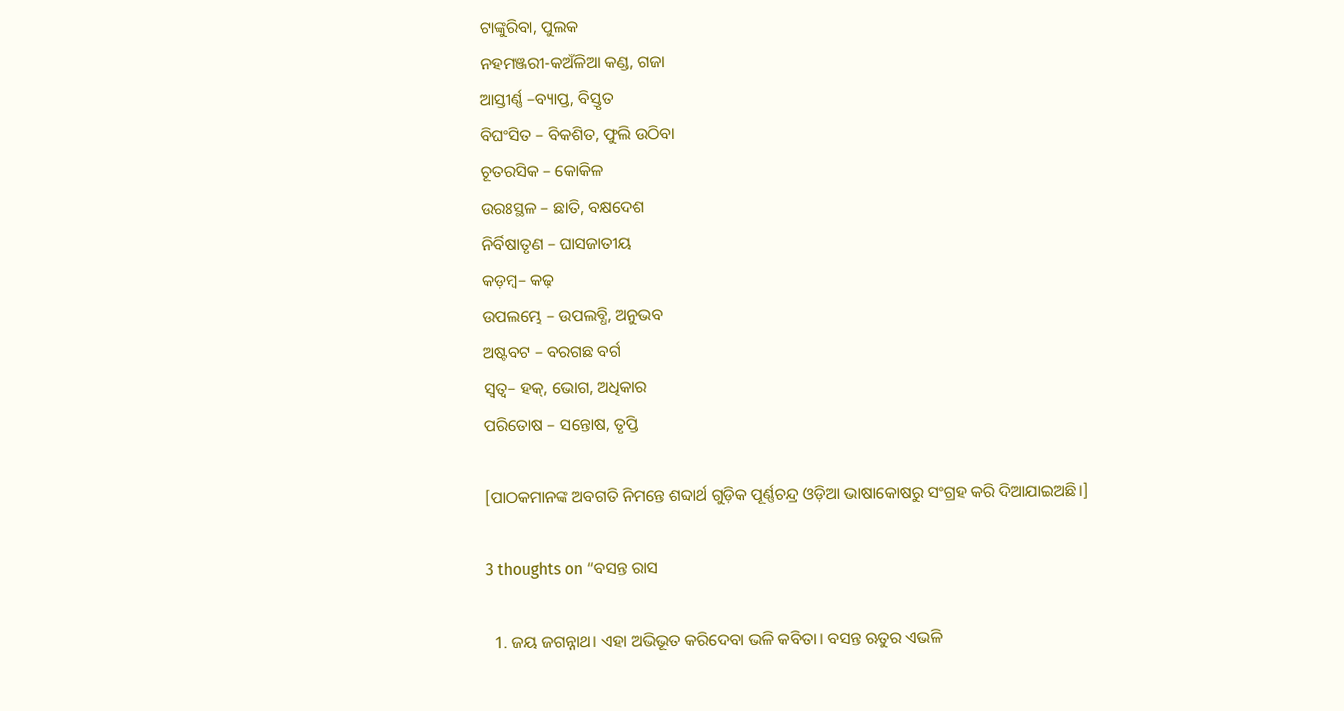ଟାଙ୍କୁରିବା, ପୁଲକ
ନହମଞ୍ଜରୀ-କଅଁଳିଆ କଣ୍ଡ, ଗଜା
ଆସ୍ତୀର୍ଣ୍ଣ –ବ୍ୟାପ୍ତ, ବିସ୍ତୃତ
ବିଘଂସିତ – ବିକଶିତ, ଫୁଲି ଉଠିବା
ଚୂତରସିକ – କୋକିଳ
ଉରଃସ୍ଥଳ – ଛାତି, ବକ୍ଷଦେଶ
ନିର୍ବିଷାତୃଣ – ଘାସଜାତୀୟ
କଡ଼ମ୍ବ– କଢ଼
ଉପଲମ୍ଭେ – ଉପଲବ୍ଧି, ଅନୁଭବ
ଅଷ୍ଟବଟ – ବରଗଛ ବର୍ଗ
ସ୍ୱତ୍ୱ– ହକ୍‌, ଭୋଗ, ଅଧିକାର
ପରିତୋଷ – ସନ୍ତୋଷ, ତୃପ୍ତି

[ପାଠକମାନଙ୍କ ଅବଗତି ନିମନ୍ତେ ଶବ୍ଦାର୍ଥ ଗୁଡ଼ିକ ପୂର୍ଣ୍ଣଚନ୍ଦ୍ର ଓଡ଼ିଆ ଭାଷାକୋଷରୁ ସଂଗ୍ରହ କରି ଦିଆଯାଇଅଛି।]

3 thoughts on “ବସନ୍ତ ରାସ

  1. ଜୟ ଜଗନ୍ନାଥ। ଏହା ଅଭିଭୂତ କରିଦେବା ଭଳି କବିତା। ବସନ୍ତ ଋତୁର ଏଭଳି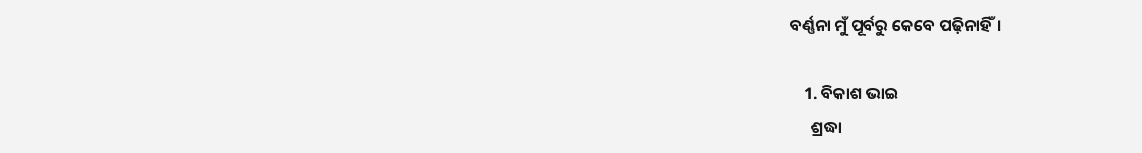ବର୍ଣ୍ଣନା ମୁଁ ପୂର୍ବରୁ କେବେ ପଢ଼ିନାହିଁ।

    1. ବିକାଶ ଭାଇ
      ଶ୍ରଦ୍ଧା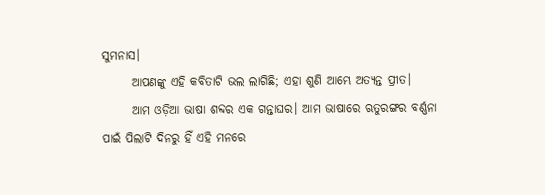ସୁମନାସ।
      ଆପଣଙ୍କୁ ଏହି କବିତାଟି ଭଲ ଲାଗିଛି; ଏହା ଶୁଣି ଆମ୍ଭେ ଅତ୍ୟନ୍ତ ପ୍ରୀତ।
      ଆମ ଓଡ଼ିଆ ଭାଷା ଶବ୍ଦର ଏକ ଗନ୍ତାଘର। ଆମ ଭାଷାରେ ଋତୁରଙ୍ଗର ବର୍ଣ୍ଣନା ପାଇଁ ପିଲାଟି ଦିନରୁ ହିଁ ଏହି ମନରେ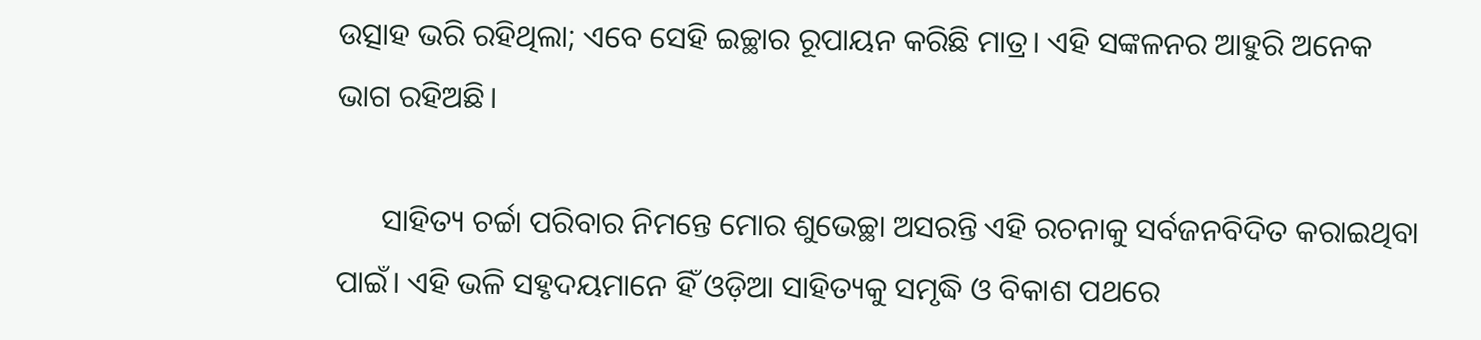ଉତ୍ସାହ ଭରି ରହିଥିଲା; ଏବେ ସେହି ଇଚ୍ଛାର ରୂପାୟନ କରିଛି ମାତ୍ର। ଏହି ସଙ୍କଳନର ଆହୁରି ଅନେକ ଭାଗ ରହିଅଛି।

      ସାହିତ୍ୟ ଚର୍ଚ୍ଚା ପରିବାର ନିମନ୍ତେ ମୋର ଶୁଭେଚ୍ଛା ଅସରନ୍ତି ଏହି ରଚନାକୁ ସର୍ବଜନବିଦିତ କରାଇଥିବା ପାଇଁ। ଏହି ଭଳି ସହୃଦୟମାନେ ହିଁ ଓଡ଼ିଆ ସାହିତ୍ୟକୁ ସମୃଦ୍ଧି ଓ ବିକାଶ ପଥରେ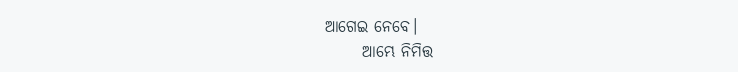ଆଗେଇ ନେବେ।
      ଆମ୍ଭେ ନିମିତ୍ତ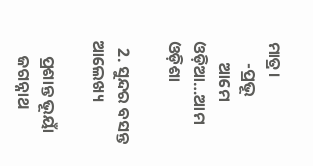ମାତ୍ର।
      -ପ୍ରଭୂ
      ଆମେ ଓଡ଼ିଆ…ଆମ ଓଡ଼ିଶା

  2. ସୁନ୍ଦର ବସନ୍ତ ଆଲେଖ୍ୟ

    ପ୍ରଶାନ୍ତ ଭୂୟାଁ
    ଜଗନ୍ନାଥ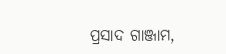ପ୍ରସାଦ ଗାଞ୍ଜାମ,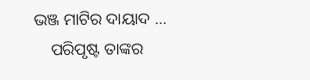ଭଞ୍ଜ ମାଟିର ଦାୟାଦ …
    ପରିପୃଷ୍ଟ ତାଙ୍କର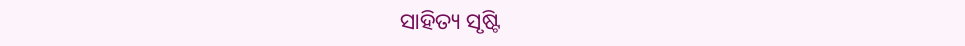ସାହିତ୍ୟ ସୃଷ୍ଟି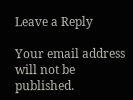Leave a Reply

Your email address will not be published.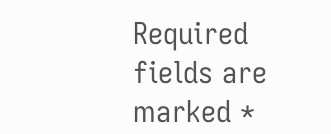Required fields are marked *